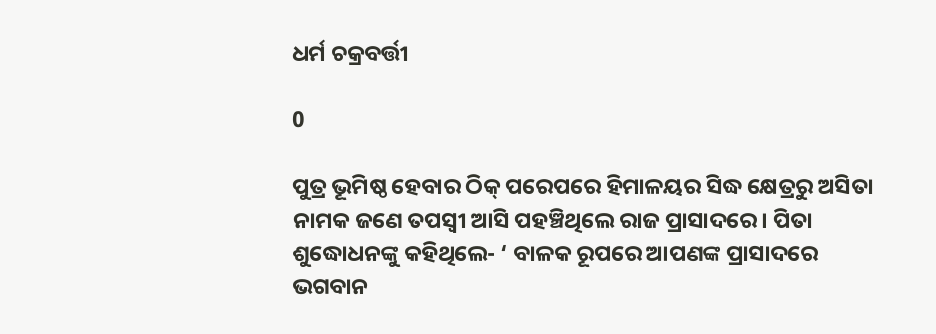ଧର୍ମ ଚକ୍ରବର୍ତ୍ତୀ

0

ପୁତ୍ର ଭୂମିଷ୍ଠ ହେବାର ଠିକ୍‌ ପରେପରେ ହିମାଳୟର ସିଦ୍ଧ କ୍ଷେତ୍ରରୁ ଅସିତା ନାମକ ଜଣେ ତପସ୍ବୀ ଆସି ପହଞ୍ଚିଥିଲେ ରାଜ ପ୍ରାସାଦରେ। ପିତା ଶୁଦ୍ଧୋଧନଙ୍କୁ କହିଥିଲେ- ‘ ବାଳକ ରୂପରେ ଆପଣଙ୍କ ପ୍ରାସାଦରେ ଭଗବାନ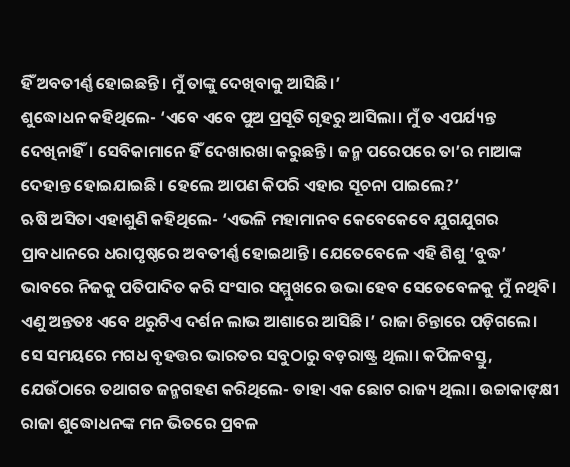ହିଁ ଅବତୀର୍ଣ୍ଣ ହୋଇଛନ୍ତି। ମୁଁ ତାଙ୍କୁ ଦେଖିବାକୁ ଆସିଛି।’
ଶୁଦ୍ଧୋଧନ କହିଥିଲେ- ‘ଏବେ ଏବେ ପୁଅ ପ୍ରସୂତି ଗୃହରୁ ଆସିଲା। ମୁଁ ତ ଏପର୍ଯ୍ୟନ୍ତ ଦେଖିନାହିଁ। ସେବିକାମାନେ ହିଁ ଦେଖାରଖା କରୁଛନ୍ତି। ଜନ୍ମ ପରେପରେ ତା’ର ମାଆଙ୍କ ଦେହାନ୍ତ ହୋଇଯାଇଛି। ହେଲେ ଆପଣ କିପରି ଏହାର ସୂଚନା ପାଇଲେ?’
ଋଷି ଅସିତ‌ା ଏହାଶୁଣି କହିଥିଲେ- ‘ଏଭଳି ମହାମାନବ କେବେକେବେ ଯୁଗଯୁଗର ପ୍ରାବଧାନରେ ଧରାପୃଷ୍ଠରେ ଅବତୀର୍ଣ୍ଣ ହୋଇଥାନ୍ତି। ଯେତେବେଳେ ଏହି ଶିଶୁ ‘ବୁଦ୍ଧ’ ଭାବରେ ନିଜକୁ ପତିପାଦିତ କରି ସଂସାର ସମ୍ମୁଖରେ ଉଭା ହେବ ସେତେବେଳକୁ ମୁଁ ନଥିବି। ଏଣୁ ଅନ୍ତତଃ ଏବେ ଥରୁଟିଏ ଦର୍ଶନ ଲାଭ ଆଶାରେ ଆସିଛି।’ ରାଜା ଚିନ୍ତାରେ ପଡ଼ିଗଲେ।
ସେ ସମୟରେ ମଗଧ ବୃହତ୍ତର ଭାରତର ସବୁଠାରୁ ବଡ଼ରାଷ୍ଟ୍ର ଥିଲା। କପିଳବସ୍ତୁ, ଯେଉଁଠାରେ ତଥାଗତ ଜନ୍ମଗହଣ କରିଥିଲେ- ତାହା ଏକ ଛୋଟ ରାଜ୍ୟ ଥିଲା। ଉଚ୍ଚାକାଙ୍‌କ୍ଷୀ ରାଜା ଶୁଦ୍ଧୋଧନଙ୍କ ମନ ଭିତରେ ପ୍ରବଳ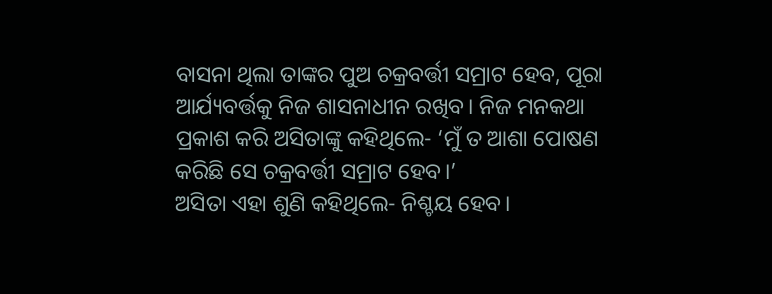ବାସନା ଥିଲା ତାଙ୍କର ପୁଅ ଚକ୍ରବର୍ତ୍ତୀ ସମ୍ରାଟ ହେବ, ପୂରା ଆର୍ଯ୍ୟବର୍ତ୍ତକୁ ନିଜ ଶାସନାଧୀନ ରଖିବ। ନିଜ ମନକଥା ପ୍ରକାଶ କରି ଅସିତାଙ୍କୁ କହିଥିଲେ- ‘ମୁଁ ତ ଆଶା ପୋଷଣ କରିଛି ସେ ଚକ୍ରବର୍ତ୍ତୀ ସମ୍ରାଟ ହେବ।’
ଅସିତା ଏହା ଶୁଣି କହିଥିଲେ- ନିଶ୍ଚୟ ହେ‌‌ବ।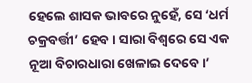ହେଲେ ଶାସକ ଭାବରେ ନୁହେଁ, ସେ ‘ଧର୍ମ ଚକ୍ରବର୍ତ୍ତୀ’ ହେ‌‌ବ। ସାରା ବିଶ୍ବରେ ସେ ଏକ ନୂଆ ବିଚାରଧାରା ଖେଳାଇ ଦେବେ।’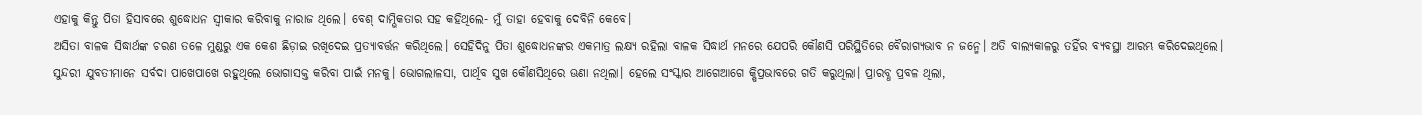ଏହାକୁ କିନ୍ତୁ ପିତା ହିସାବରେ ଶୁଦ୍ଧୋଧନ ସ୍ବୀକାର କରିବାକୁ ନାରାଜ ଥିଲେ। ବେଶ୍‌ ଦାମ୍ଭିକତାର ସହ କହିଥିଲେ- ମୁଁ ତାହା ହେବାକୁ ଦେବିନି କେବେ।
ଅସିତା ବାଳକ ସିଦ୍ଧାର୍ଥଙ୍କ ଚରଣ ତଳେ ମୁଣ୍ଡରୁ ଏକ କେଶ ଛିଡ଼ାଇ ରଖିଦେଇ ପ୍ରତ୍ୟାବର୍ତ୍ତନ କରିଥିଲେ। ସେହିଦିନୁ ପିତା ଶୁଦ୍ଧୋଧନଙ୍କର ଏକମାତ୍ର ଲକ୍ଷ୍ୟ ରହିଲା ବାଳକ ସିଦ୍ଧାର୍ଥ ମନରେ ଯେପରି କୌଣସି ପରିସ୍ଥିତିରେ ବୈରାଗ୍ୟଭାବ ନ ଜନ୍ମେ। ଅତି ବାଲ୍ୟକାଳରୁ ତହିଁର ବ୍ୟବସ୍ଥା ଆରମ୍ଭ କରିଦେଇଥିଲେ।
ସୁନ୍ଦରୀ ଯୁବତୀମାନେ ସର୍ବଦା ପାଖେପାଖେ ରହୁଥିଲେ ଭୋଗାସକ୍ତ କରିବା ପାଇଁ ମନକୁ। ଭୋଗଲାଳସା, ପାର୍ଥିବ ସୁଖ କୌଣସିଥିରେ ଊଣା ନଥିଲା। ହେଲେ ସଂସ୍କାର ଆଗେଆଗେ କ୍ଷିପ୍ରଭାବରେ ଗତି କରୁଥିଲା। ପ୍ରାରବ୍ଧ ପ୍ରବଳ ଥିଲା,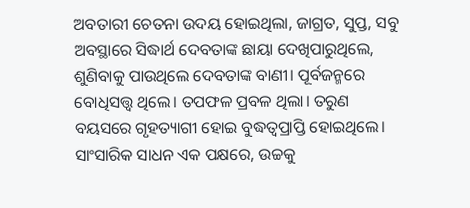ଅବତାରୀ ଚେତନା ଉଦୟ ହୋଇଥିଲା, ଜାଗ୍ରତ, ସୁପ୍ତ, ସବୁ ଅବସ୍ଥାରେ ସିଦ୍ଧାର୍ଥ ଦେବତାଙ୍କ ଛାୟା ଦେଖିପାରୁଥିଲେ, ଶୁଣିବାକୁ ପାଉଥିଲେ ଦେବତାଙ୍କ ବାଣୀ। ପୂର୍ବଜନ୍ମରେ ବୋଧିସତ୍ତ୍ବ ଥିଲେ। ତପଫଳ ପ୍ରବଳ ଥିଲା। ତରୁଣ ବୟସରେ ଗୃହତ୍ୟାଗୀ ହୋଇ ବୁଦ୍ଧତ୍ବପ୍ରାପ୍ତି ହୋଇଥିଲେ। ସାଂସାରିକ ସାଧନ ଏକ ପକ୍ଷରେ, ଉଚ୍ଚକୁ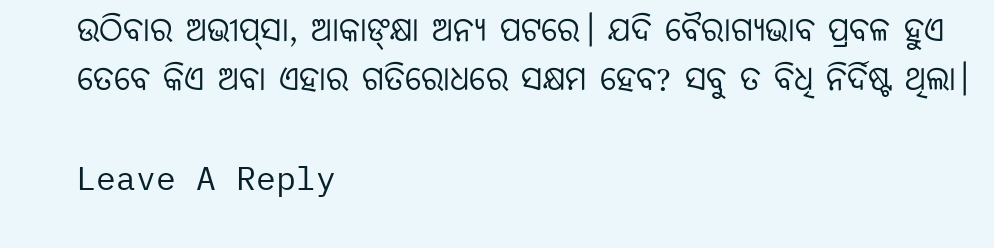ଉଠିବାର ଅଭୀପ୍‌ସା, ଆକାଙ୍‌କ୍ଷା ଅନ୍ୟ ପଟରେ। ଯଦି ବୈରାଗ୍ୟଭାବ ପ୍ରବଳ ହୁଏ ତେବେ କିଏ ଅବା ଏହାର ଗତିରୋଧରେ ସକ୍ଷମ ହେବ? ସବୁ ତ ବିଧି ନିର୍ଦିଷ୍ଟ ଥିଲା।

Leave A Reply